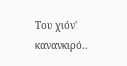Του χιόν' κανανκιρό..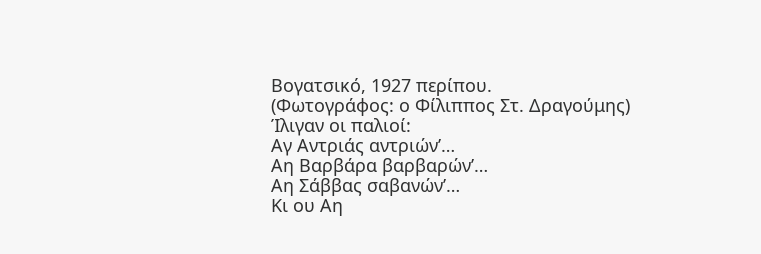Βογατσικό, 1927 περίπου.
(Φωτογράφος: ο Φίλιππος Στ. Δραγούμης)
Ίλιγαν οι παλιοί:
Αγ Αντριάς αντριών’…
Αη Βαρβάρα βαρβαρών’…
Αη Σάββας σαβανών’…
Κι ου Αη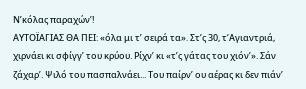Ν’κόλας παραχών’!
ΑΥΤΟΪΑΓΙΑΣ ΘΑ ΠΕΙ: «όλα μι τ’ σειρά τα». Στ’ς 30, τ’Αγιαντριά, χιρνάει κι σφίγγ’ του κρύου. Ρίχν’ κι «τ’ς γάτας του χιόν’». Σάν ζάχαρ’. Ψιλό του πασπαλνάει... Του παίρν’ ου αέρας κι δεν πιάν’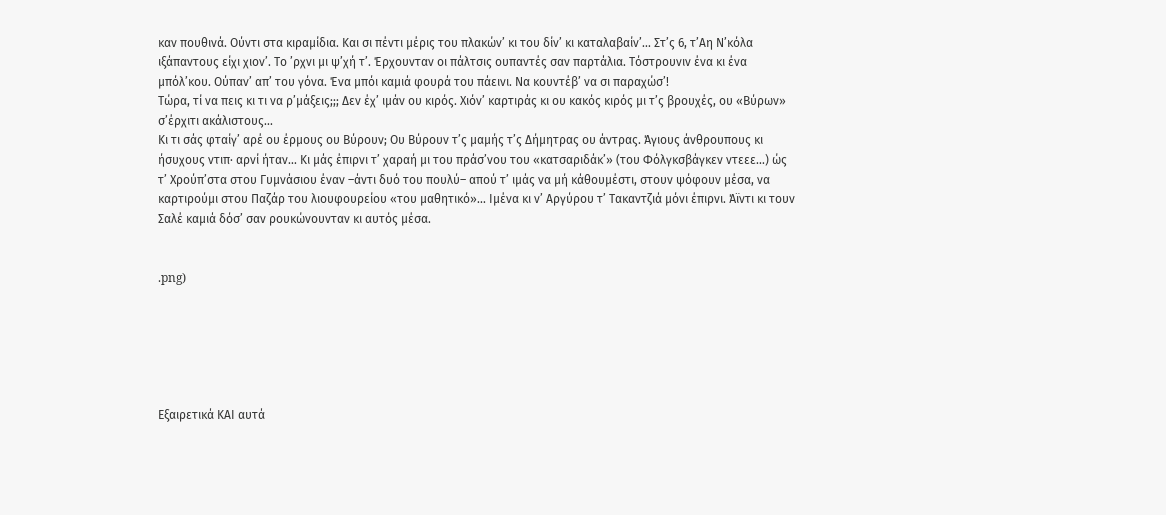καν πουθινά. Ούντι στα κιραμίδια. Και σι πέντι μέρις του πλακών’ κι του δίν’ κι καταλαβαίν’... Στ’ς 6, τ’Αη Ν’κόλα ιξάπαντους είχι χιον’. Το ’ρχνι μι ψ’χή τ’. Έρχουνταν οι πάλτσις ουπαντές σαν παρτάλια. Τόστρουνιν ένα κι ένα μπόλ’κου. Ούπαν’ απ’ του γόνα. Ένα μπόι καμιά φουρά του πάεινι. Να κουντέβ’ να σι παραχώσ’!
Τώρα, τί να πεις κι τι να ρ’μάξεις;;; Δεν έχ’ ιμάν ου κιρός. Χιόν’ καρτιράς κι ου κακός κιρός μι τ’ς βρουχές, ου «Βύρων» σ’έρχιτι ακάλιστους...
Κι τι σάς φταίγ’ αρέ ου έρμους ου Βύρουν; Ου Βύρουν τ’ς μαμής τ’ς Δήμητρας ου άντρας. Άγιους άνθρουπους κι ήσυχους ντιπ· αρνί ήταν... Κι μάς έπιρνι τ’ χαραή μι του πράσ’νου του «κατσαριδάκ’» (του Φόλγκσβάγκεν ντεεε...) ώς τ’ Χρούπ’στα στου Γυμνάσιου έναν –άντι δυό του πουλύ– απού τ’ ιμάς να μή κάθουμέστι, στουν ψόφουν μέσα, να καρτιρούμι στου Παζάρ του λιουφουρείου «του μαθητικό»... Ιμένα κι ν’ Αργύρου τ’ Τακαντζιά μόνι έπιρνι. Άϊντι κι τουν Σαλέ καμιά δόσ’ σαν ρουκώνουνταν κι αυτός μέσα.


.png)






Εξαιρετικά ΚΑΙ αυτά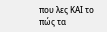που λες ΚΑΙ το πώς τα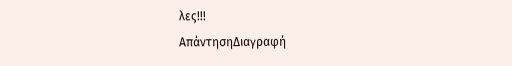λες!!!
ΑπάντησηΔιαγραφή